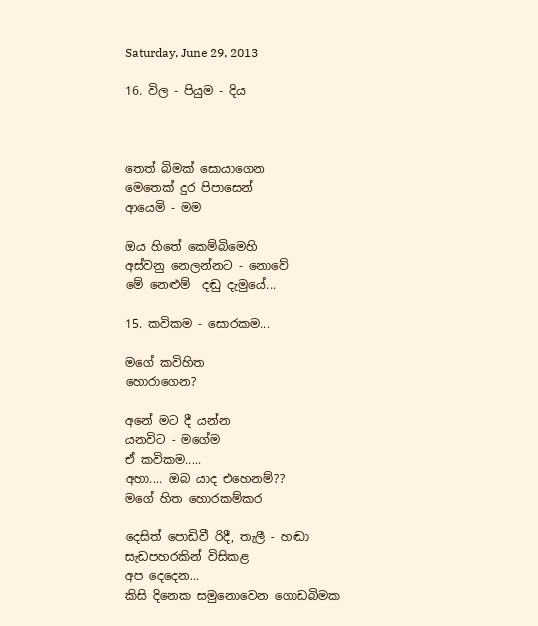Saturday, June 29, 2013

16. විල - පියුම - දිය



තෙත් බිමක් සොයාගෙන
මෙතෙක් දුර පිපාසෙන්
ආයෙමි - මම

ඔය හිතේ කෙම්බිමෙහි
අස්වනු නෙලන්නට - නොවේ
මේ නෙළුම්  දඬු දැමුයේ...

15. කවිකම - සොරකම...

මගේ කවිහිත
හොරාගෙන?

අනේ මට දී යන්න
යනවිට - මගේම
ඒ කවිකම.....
අහා.... ඔබ යාද එහෙනම්??
මගේ හිත හොරකම්කර

දෙසිත් පොඩිවී රිදී, තැලී - හඬා
සැඩපහරකින් විසිකළ
අප දෙදෙන...
කිසි දිනෙක සමුනොවෙන ගොඩබිමක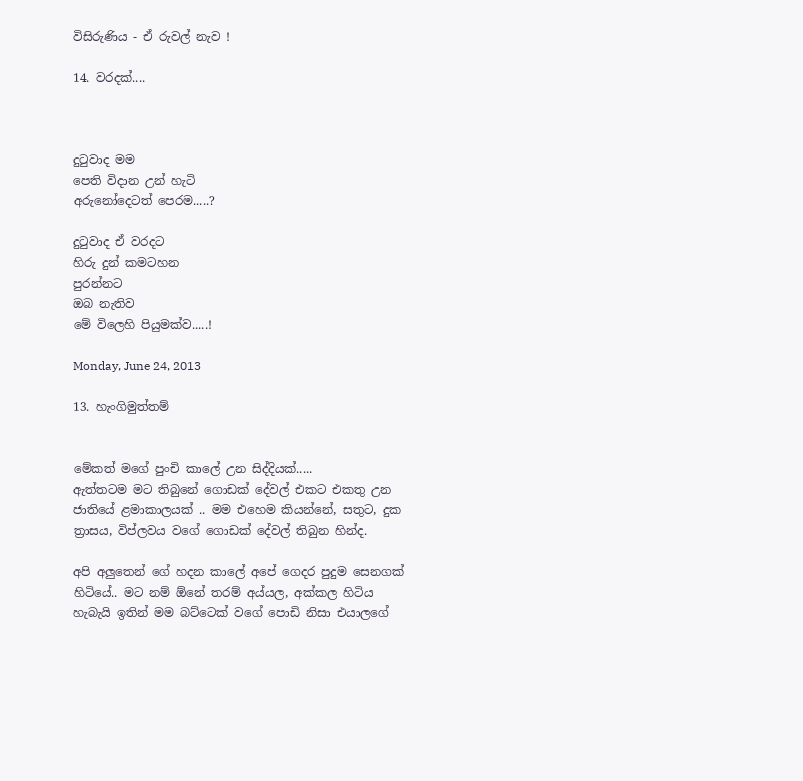විසිරුණිය - ඒ රුවල් නැව !

14. වරදක්....



දුටුවාද මම
පෙති විදාන උන් හැටි
අරුනෝදෙටත් පෙරම.....?

දුටුවාද ඒ වරදට
හිරු දුන් කමටහන
පුරන්නට
ඔබ නැතිව
මේ විලෙහි පියුමක්ව.....!

Monday, June 24, 2013

13. හැංගිමුත්තම්


මේකත් මගේ පුංචි කාලේ උන සිද්දියක්.....
ඇත්තටම මට තිබුනේ ගොඩක් දේවල් එකට එකතු උන ජාතියේ ළමාකාලයක් .. මම එහෙම කියන්නේ, සතුට, දුක ත්‍රාසය, විප්ලවය වගේ ගොඩක් දේවල් තිබුන හින්ද.

අපි අලුතෙන් ගේ හදන කාලේ අපේ ගෙදර පුදුම සෙනගක් හිටියේ.. මට නම් ඕනේ තරම් අය්යල, අක්කල හිටිය හැබැයි ඉතින් මම බට්ටෙක් වගේ පොඩි නිසා එයාලගේ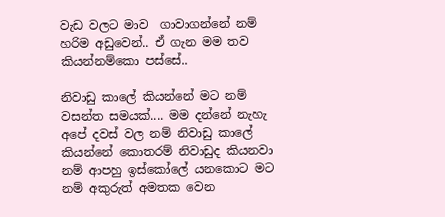වැඩ වලට මාව  ගාවාගන්නේ නම් හරිම අඩුවෙන්.. ඒ ගැන මම තව කියන්නම්කො පස්සේ..

නිවාඩු කාලේ කියන්නේ මට නම් වසන්ත සමයක්.... මම දන්නේ නැහැ අපේ දවස් වල නම් නිවාඩු කාලේ කියන්නේ කොතරම් නිවාඩුද කියනවා නම් ආපහු ඉස්කෝලේ යනකොට මට නම් අකුරුත් අමතක වෙන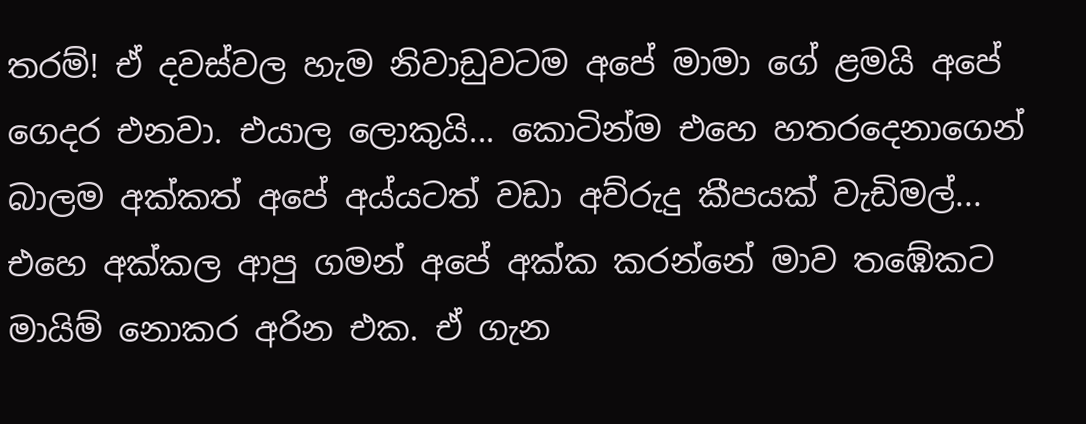තරම්! ඒ දවස්වල හැම නිවාඩුවටම අපේ මාමා ගේ ළමයි අපේ ගෙදර එනවා. එයාල ලොකුයි... කොටින්ම එහෙ හතරදෙනාගෙන් බාලම අක්කත් අපේ අය්යටත් වඩා අව්රුදු කීපයක් වැඩිමල්...
එහෙ අක්කල ආපු ගමන් අපේ අක්ක කරන්නේ මාව තඹේකට  මායිම් නොකර අරින එක. ඒ ගැන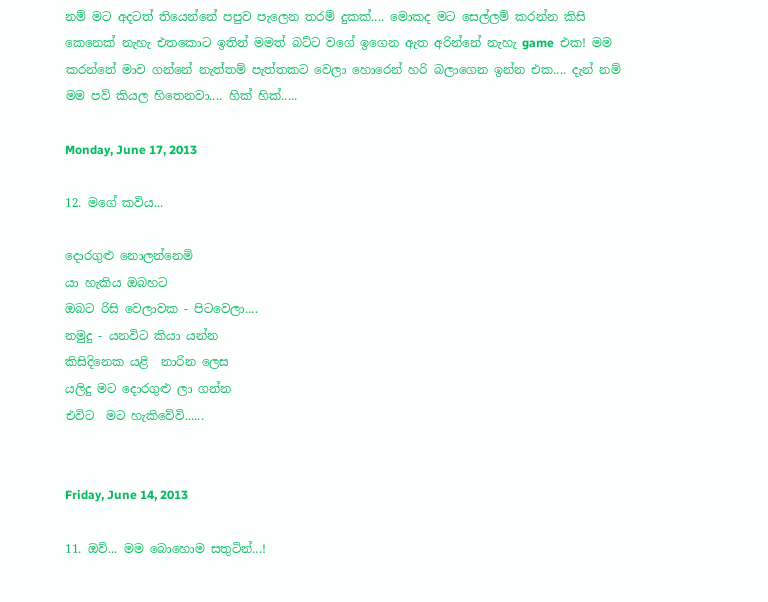නම් මට අදටත් තියෙන්නේ පපුව පැලෙන තරම් දුකක්.... මොකද මට සෙල්ලම් කරන්න කිසි කෙනෙක් නැහැ එතකොට ඉතින් මමත් බට්ට වගේ ඉගෙන ඇත අරින්නේ නැහැ game  එක! මම කරන්නේ මාව ගන්නේ නැත්තම් පැත්තකට වෙලා හොරෙන් හරි බලාගෙන ඉන්න එක.... දැන් නම් මම පව් කියල හිතෙනවා.... හික් හික්.....

Monday, June 17, 2013

12. මගේ කවිය...

දොරගුළු නොලන්නෙමි
යා හැකිය ඔබහට
ඔබට රිසි වෙලාවක - පිටවෙලා....
නමුදු - යනවිට කියා යන්න
කිසිදිනෙක යළි  නාරින ලෙස
යලිදු මට දොරගුළු ලා ගන්න
එවිට  මට හැකිවේවි......


Friday, June 14, 2013

11. ඔව්... මම බොහොම සතුටින්...!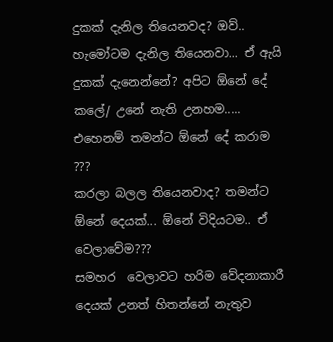දුකක් දැනිල තියෙනවද? ඔව්.. හැමෝටම දැනිල තියෙනවා... ඒ ඇයි  දුකක් දැනෙන්නේ? අපිට ඕනේ දේ කලේ/ උනේ නැති උනහම.....
එහෙනම් තමන්ට ඕනේ දේ කරාම ???
කරලා බලල තියෙනවාද? තමන්ට ඕනේ දෙයක්... ඕනේ විදියටම.. ඒ වෙලාවේම???
සමහර  වෙලාවට හරිම වේදනාකාරී දෙයක් උනත් හිතන්නේ නැතුව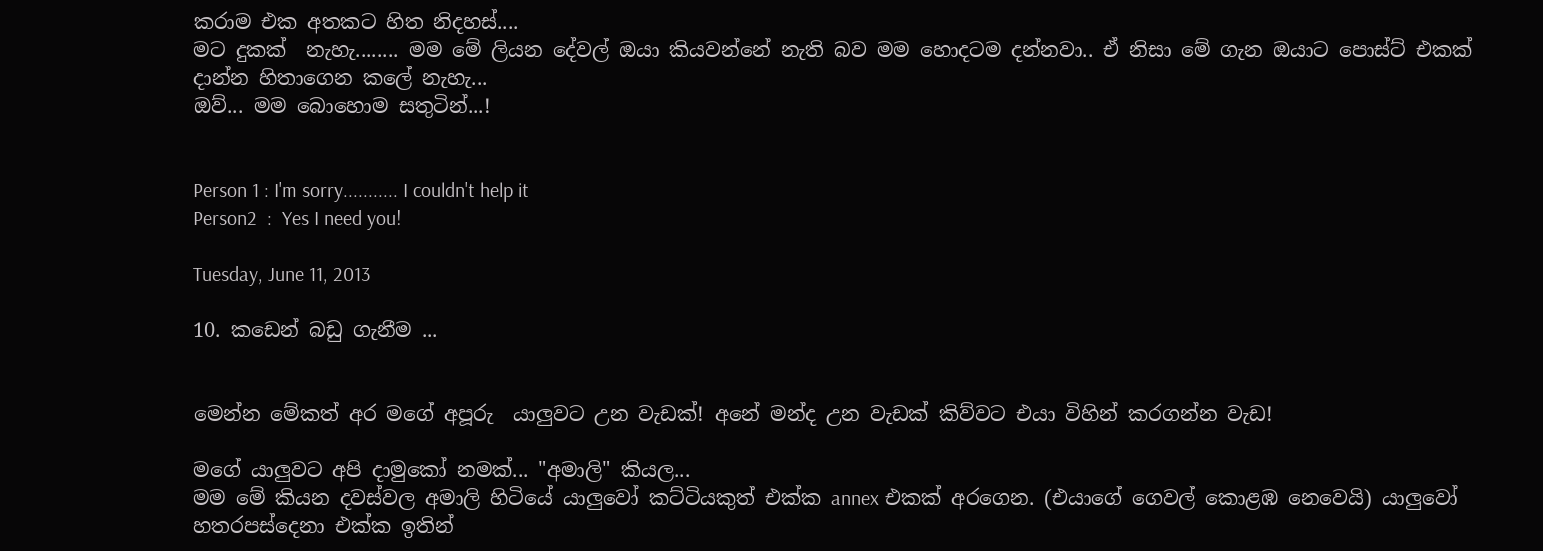කරාම එක අතකට හිත නිදහස්....
මට දුකක්  නැහැ........ මම මේ ලියන දේවල් ඔයා කියවන්නේ නැති බව මම හොදටම දන්නවා.. ඒ නිසා මේ ගැන ඔයාට පොස්ට් එකක් දාන්න හිතාගෙන කලේ නැහැ...
ඔව්... මම බොහොම සතුටින්...!


Person 1 : I'm sorry........... I couldn't help it
Person2  :  Yes I need you!

Tuesday, June 11, 2013

10. කඩෙන් බඩු ගැනීම ...


මෙන්න මේකත් අර මගේ අපූරු  යාලුවට උන වැඩක්! අනේ මන්ද උන වැඩක් කිව්වට එයා විහින් කරගන්න වැඩ!

මගේ යාලුවට අපි දාමුකෝ නමක්... "අමාලි" කියල...
මම මේ කියන දවස්වල අමාලි හිටියේ යාලුවෝ කට්ටියකුත් එක්ක annex එකක් අරගෙන. (එයාගේ ගෙවල් කොළඹ නෙවෙයි) යාලුවෝ හතරපස්දෙනා එක්ක ඉතින්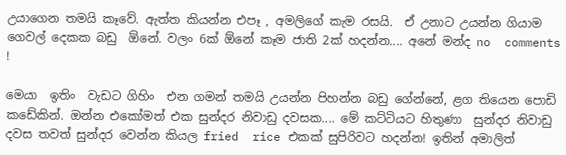උයාගෙන තමයි කෑවේ. ඇත්ත කියන්න එපෑ , අමලිගේ කැම රසයි.  ඒ උනාට උයන්න ගියාම ගෙවල් දෙකක බඩු  ඕනේ. වලං 6ක් ඕනේ කෑම ජාති 2ක් හදන්න.... අනේ මන්ද no  comments !

මෙයා  ඉතිං  වැඩට ගිහිං  එන ගමන් තමයි උයන්න පිහන්න බඩු ගේන්නේ, ළග තියෙන පොඩි කඩේකින්. ඔන්න එකෝමත් එක සුන්දර නිවාඩු දවසක.... මේ කට්ටියට හිතුණා  සුන්දර නිවාඩු දවස තවත් සුන්දර වෙන්න කියල fried  rice එකක් සුපිරිවට හදන්න! ඉතින් අමාලිත්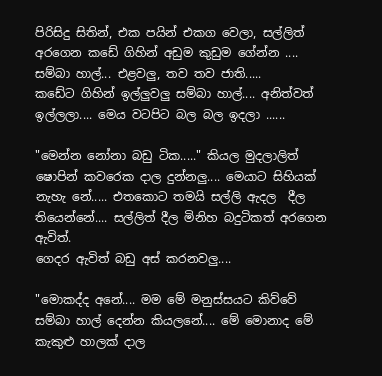පිරිසිදු සිතින්, එක පයින් එකග වෙලා, සල්ලිත් අරගෙන කඩේ ගිහින් අඩුම කුඩුම ගේන්න .... සම්බා හාල්... එළවලු, තව තව ජාති.....
කඩේට ගිහින් ඉල්ලුවලු සම්බා හාල්.... අනිත්වත් ඉල්ලලා.... මෙය වටපිට බල බල ඉදලා ......

"මෙන්න නෝනා බඩු ටික....." කියල මුදලාලිත් ෂොපින් කවරෙක දාල දුන්නලු.... මෙයාට සිහියක් නැහැ නේ..... එතකොට තමයි සල්ලි ඇදල  දීල තියෙන්නේ.... සල්ලිත් දීල මිනිහ බදුටිකත් අරගෙන ඇවිත්.
ගෙදර ඇවිත් බඩු අස් කරනවලු....

"මොකද්ද අනේ.... මම මේ මනුස්සයට කිව්වේ සම්බා හාල් දෙන්න කියලනේ.... මේ මොනාද මේ කැකුළු හාලක් දාල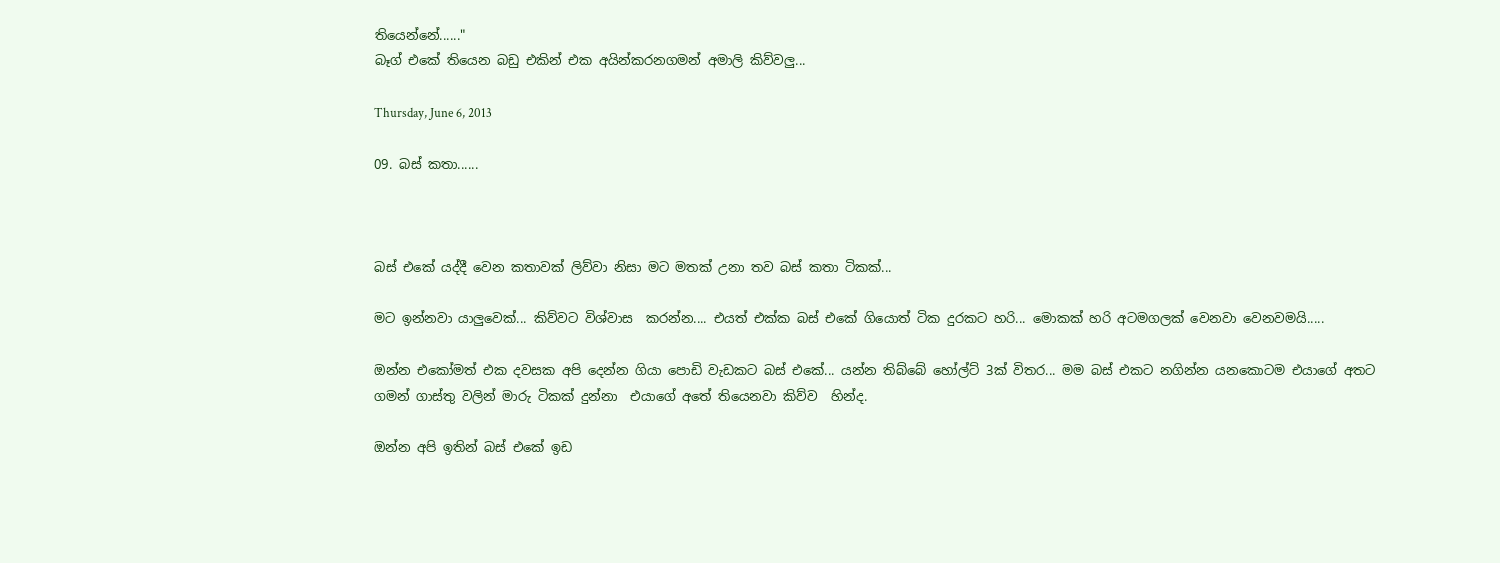තියෙන්නේ......"
බෑග් එකේ තියෙන බඩු එකින් එක අයින්කරනගමන් අමාලි කිව්වලු...

Thursday, June 6, 2013

09. බස් කතා......



බස් එකේ යද්දී වෙන කතාවක් ලිව්වා නිසා මට මතක් උනා තව බස් කතා ටිකක්...

මට ඉන්නවා යාලුවෙක්... කිව්වට විශ්වාස  කරන්න.... එයත් එක්ක බස් එකේ ගියොත් ටික දුරකට හරි... මොකක් හරි අටමගලක් වෙනවා වෙනවමයි.....

ඔන්න එකෝමත් එක දවසක අපි දෙන්න ගියා පොඩි වැඩකට බස් එකේ... යන්න තිබ්බේ හෝල්ට් 3ක් විතර... මම බස් එකට නගින්න යනකොටම එයාගේ අතට ගමන් ගාස්තු වලින් මාරු ටිකක් දුන්නා  එයාගේ අතේ තියෙනවා කිව්ව  හින්ද.

ඔන්න අපි ඉතින් බස් එකේ ඉඩ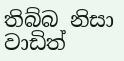තිබ්බ නිසා වාඩිත්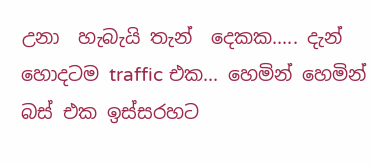උනා  හැබැයි තැන්  දෙකක..... දැන් හොදටම traffic එක... හෙමින් හෙමින් බස් එක ඉස්සරහට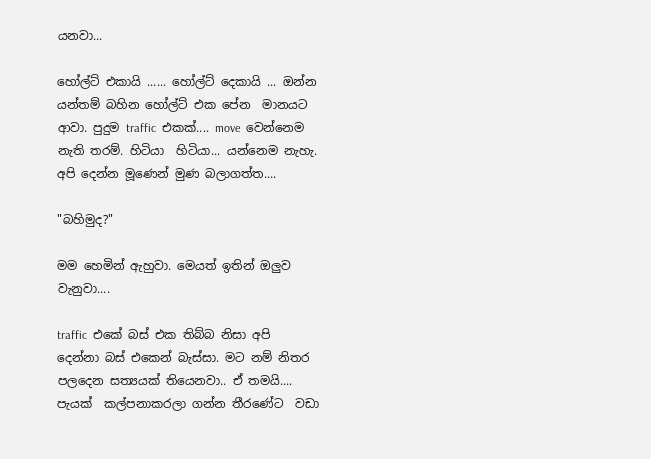යනවා...

හෝල්ට් එකායි ...... හෝල්ට් දෙකායි ... ඔන්න යන්තම් බහින හෝල්ට් එක පේන  මානයට ආවා. පුදුම traffic  එකක්.... move  වෙන්නෙම නැති තරම්. හිටියා  හිටියා... යන්නෙම නැහැ. අපි දෙන්න මූණෙන් මුණ බලාගත්ත....

"බහිමුද?"

මම හෙමින් ඇහුවා. මෙයත් ඉතින් ඔලුව වැනුවා....

traffic  එකේ බස් එක තිබ්බ නිසා අපි දෙන්නා බස් එකෙන් බැස්සා. මට නම් නිතර පලදෙන සත්‍යයක් තියෙනවා.. ඒ තමයි.... පැයක්  කල්පනාකරලා ගන්න තීරණේට  වඩා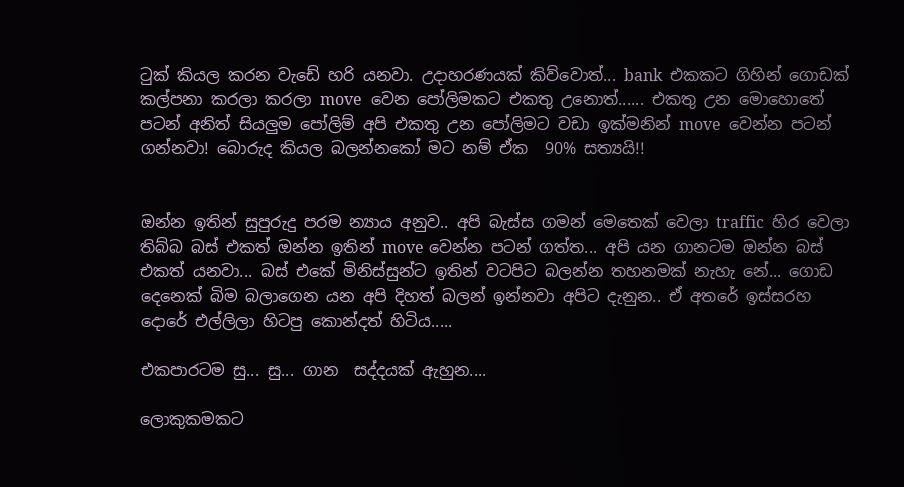ටුක් කියල කරන වැඩේ හරි යනවා. උදාහරණයක් කිව්වොත්... bank  එකකට ගිහින් ගොඩක් කල්පනා කරලා කරලා move  වෙන පෝලිමකට එකතු උනොත්...... එකතු උන මොහොතේ පටන් අනිත් සියලුම පෝලිම් අපි එකතු උන පෝලිමට වඩා ඉක්මනින් move  වෙන්න පටන් ගන්නවා! බොරුද කියල බලන්නකෝ මට නම් ඒක  90% සත්‍යයි!!


ඔන්න ඉතින් සුපුරුදු පරම න්‍යාය අනුව.. අපි බැස්ස ගමන් මෙතෙක් වෙලා traffic  හිර වෙලා තිබ්බ බස් එකත් ඔන්න ඉතින් move වෙන්න පටන් ගත්ත... අපි යන ගානටම ඔන්න බස් එකත් යනවා... බස් එකේ මිනිස්සුන්ට ඉතින් වටපිට බලන්න තහනමක් නැහැ නේ... ගොඩ දෙනෙක් බිම බලාගෙන යන අපි දිහත් බලන් ඉන්නවා අපිට දැනුන.. ඒ අතරේ ඉස්සරහ දොරේ එල්ලිලා හිටපු කොන්දත් හිටිය.....

එකපාරටම සු... සු... ගාන  සද්දයක් ඇහුන....

ලොකුකමකට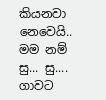කියනවා නෙවෙයි.. මම නම් සු... සු.... ගාවට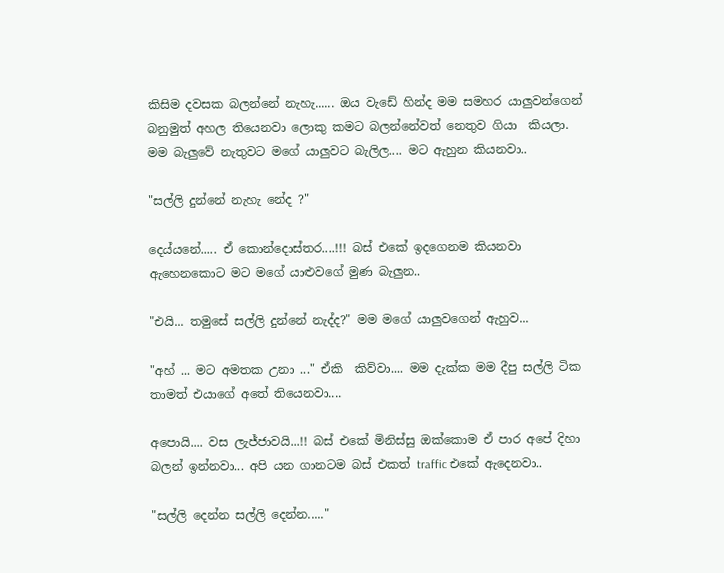කිසිම දවසක බලන්නේ නැහැ...... ඔය වැඩේ හින්ද මම සමහර යාලුවන්ගෙන් බනුමුත් අහල තියෙනවා ලොකු කමට බලන්නේවත් නෙතුව ගියා  කියලා.
මම බැලුවේ නැතුවට මගේ යාලුවට බැලිල.... මට ඇහුන කියනවා..

"සල්ලි දුන්නේ නැහැ නේද ?"

දෙය්යනේ..... ඒ කොන්දොස්තර....!!! බස් එකේ ඉදගෙනම කියනවා ඇහෙනකොට මට මගේ යාළුවගේ මුණ බැලුන..

"එයි... තමුසේ සල්ලි දුන්නේ නැද්ද?" මම මගේ යාලුවගෙන් ඇහුව...

"අහ් ... මට අමතක උනා ..." ඒකි  කිව්වා.... මම දැක්ක මම දීපු සල්ලි ටික තාමත් එයාගේ අතේ තියෙනවා....

අපොයි.... වස ලැජ්ජාවයි...!! බස් එකේ මිනිස්සු ඔක්කොම ඒ පාර අපේ දිහා බලන් ඉන්නවා... අපි යන ගානටම බස් එකත් traffic එකේ ඇදෙනවා..

"සල්ලි දෙන්න සල්ලි දෙන්න....."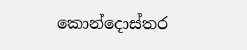කොන්දොස්තර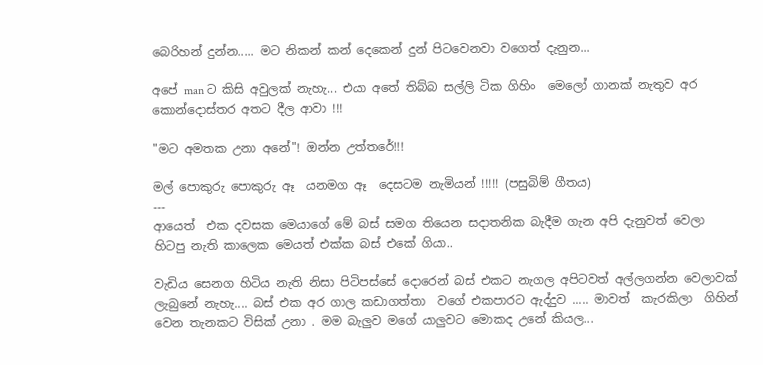බෙරිහන් දුන්න..... මට නිකන් කන් දෙකෙන් දුන් පිටවෙනවා වගෙත් දැනුන...

අපේ man ට කිසි අවුලක් නැහැ... එයා අතේ තිබ්බ සල්ලි ටික ගිහිං  මෙලෝ ගානක් නැතුව අර කොන්දොස්තර අතට දීල ආවා !!!

"මට අමතක උනා අනේ"! ඔන්න උත්තරේ!!!

මල් පොකුරු පොකුරු ඈ  යනමග ඈ  දෙසටම නැමියන් !!!!! (පසුබිම් ගීතය)
---
ආයෙත්  එක දවසක මෙයාගේ මේ බස් සමග තියෙන සදාතනික බැදීම ගැන අපි දැනුවත් වෙලා හිටපු නැති කාලෙක මෙයත් එක්ක බස් එකේ ගියා..

වැඩිය සෙනග හිටිය නැති නිසා පිටිපස්සේ දොරෙන් බස් එකට නැගල අපිටවත් අල්ලගන්න වෙලාවක් ලැබුනේ නැහැ.... බස් එක අර ගාල කඩාගත්තා  වගේ එකපාරට ඇද්දුව ..... මාවත්  කැරකිලා  ගිහින් වෙන තැනකට විසික් උනා . මම බැලුව මගේ යාලුවට මොකද උනේ කියල...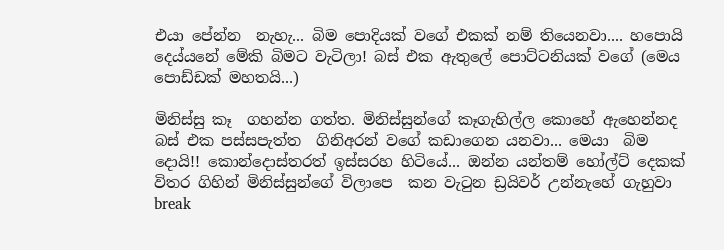එයා පේන්න  නැහැ... බිම පොදියක් වගේ එකක් නම් තියෙනවා.... හපොයි දෙය්යනේ මේකි බිමට වැටිලා! බස් එක ඇතුලේ පොට්ටනියක් වගේ (මෙය පොඩ්ඩක් මහතයි...)

මිනිස්සු කෑ  ගහන්න ගත්ත. මිනිස්සුන්ගේ කෑගැහිල්ල කොහේ ඇහෙන්නද බස් එක පස්සපැත්ත  ගිනිඅරන් වගේ කඩාගෙන යනවා... මෙයා  බිම දොයි!! කොන්දොස්තරත් ඉස්සරහ හිටියේ... ඔන්න යන්තම් හෝල්ට් දෙකක් විතර ගිහින් මිනිස්සුන්ගේ විලාපෙ  කන වැටුන ඩ්‍රයිවර් උන්නැහේ ගැහුවා break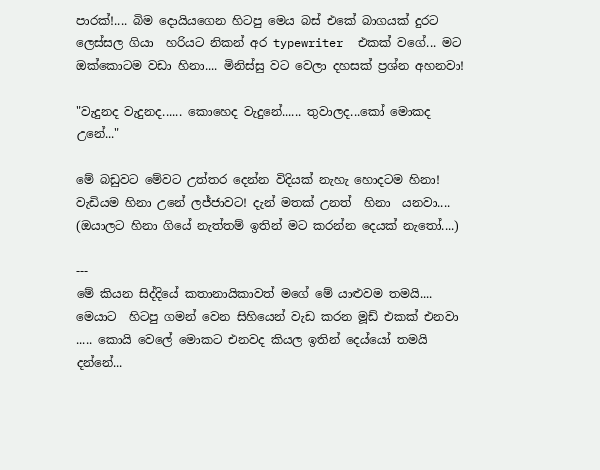පාරක්!.... බිම දොයියගෙන හිටපු මෙය බස් එකේ බාගයක් දුරට ලෙස්සල ගියා  හරියට නිකන් අර typewriter  එකක් වගේ... මට ඔක්කොටම වඩා හිනා.... මිනිස්සු වට වෙලා දහසක් ප්‍රශ්න අහනවා!

"වැදුනද වැදුනද...... කොහෙද වැදුනේ...... තුවාලද...කෝ මොකද උනේ..."

මේ බඩුවට මේවට උත්තර දෙන්න විදියක් නැහැ හොදටම හිනා! වැඩියම හිනා උනේ ලජ්ජාවට! දැන් මතක් උනත්  හිනා  යනවා.... (ඔයාලට හිනා ගියේ නැත්තම් ඉතින් මට කරන්න දෙයක් නැතෝ....)

---
මේ කියන සිද්දියේ කතානායිකාවත් මගේ මේ යාළුවම තමයි.... මෙයාට  හිටපු ගමන් වෙන සිහියෙන් වැඩ කරන මූඩ් එකක් එනවා ..... කොයි වෙලේ මොකට එනවද කියල ඉතින් දෙය්යෝ තමයි දන්නේ...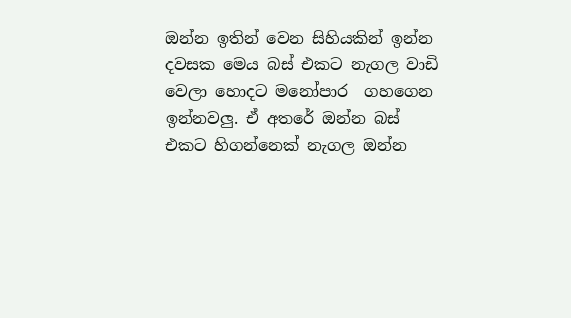ඔන්න ඉතින් වෙන සිහියකින් ඉන්න දවසක මෙය බස් එකට නැගල වාඩි වෙලා හොදට මනෝපාර  ගහගෙන ඉන්නවලු. ඒ අතරේ ඔන්න බස් එකට හිගන්නෙක් නැගල ඔන්න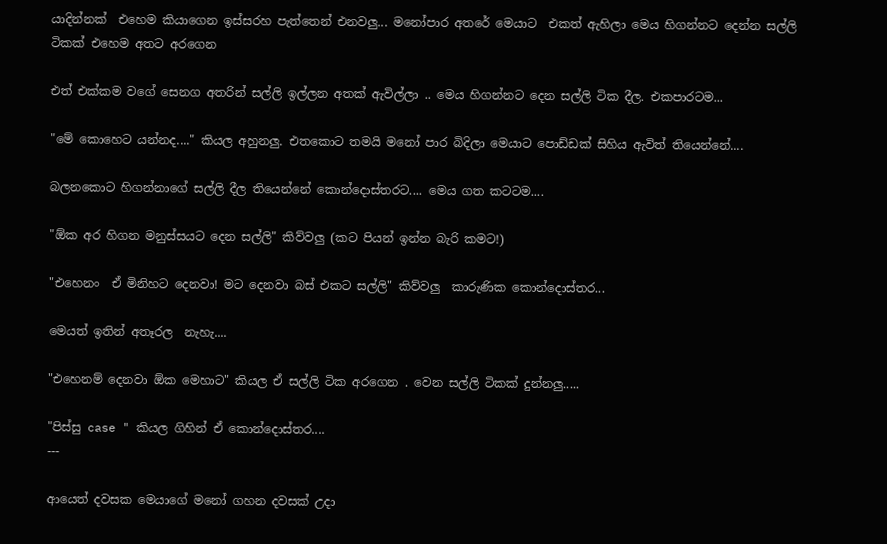යාදින්නක්  එහෙම කියාගෙන ඉස්සරහ පැත්තෙන් එනවලු... මනෝපාර අතරේ මෙයාට  එකත් ඇහිලා මෙය හිගන්නට දෙන්න සල්ලි ටිකක් එහෙම අතට අරගෙන

එත් එක්කම වගේ සෙනග අතරින් සල්ලි ඉල්ලන අතක් ඇවිල්ලා .. මෙය හිගන්නට දෙන සල්ලි ටික දීල. එකපාරටම...

"මේ කොහෙට යන්නද...." කියල අහුනලු. එතකොට තමයි මනෝ පාර බිදිලා මෙයාට පොඩ්ඩක් සිහිය ඇවිත් තියෙන්නේ....

බලනකොට හිගන්නාගේ සල්ලි දීල තියෙන්නේ කොන්දොස්තරට.... මෙය ගත කටටම....

"ඕක අර හිගන මනුස්සයට දෙන සල්ලි" කිව්වලු (කට පියන් ඉන්න බැරි කමට!)

"එහෙනං  ඒ මිනිහට දෙනවා! මට දෙනවා බස් එකට සල්ලි" කිව්වලු  කාරුණික කොන්දොස්තර...

මෙයත් ඉතින් අතෑරල  නැහැ....

"එහෙනම් දෙනවා ඕක මෙහාට" කියල ඒ සල්ලි ටික අරගෙන . වෙන සල්ලි ටිකක් දුන්නලු.....

"පිස්සු case " කියල ගිහින් ඒ කොන්දොස්තර....
---

ආයෙත් දවසක මෙයාගේ මනෝ ගහන දවසක් උදා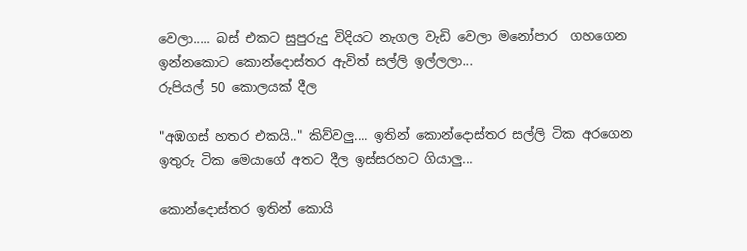වෙලා..... බස් එකට සුපුරුදු විදියට නැගල වැඩි වෙලා මනෝපාර  ගහගෙන ඉන්නකොට කොන්දොස්තර ඇවිත් සල්ලි ඉල්ලලා...
රුපියල් 50 කොලයක් දීල

"අඹගස් හතර එකයි.." කිව්වලු.... ඉතින් කොන්දොස්තර සල්ලි ටික අරගෙන ඉතුරු ටික මෙයාගේ අතට දීල ඉස්සරහට ගියාලු...

කොන්දොස්තර ඉතින් කොයි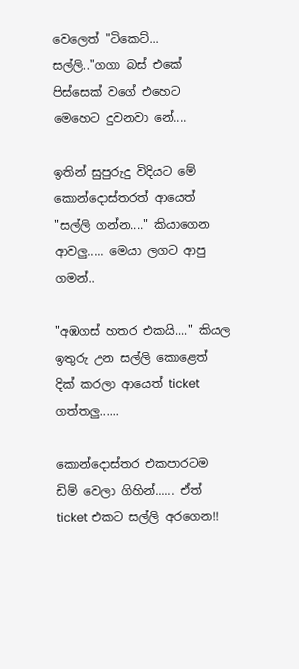වෙලෙත් "ටිකෙට්... සල්ලි.."ගගා බස් එකේ පිස්සෙක් වගේ එහෙට මෙහෙට දුවනවා නේ....

ඉතින් සුපුරුදු විදියට මේ කොන්දොස්තරත් ආයෙත්  "සල්ලි ගන්න...." කියාගෙන ආවලු..... මෙයා ලගට ආපු ගමන්..

"අඹගස් හතර එකයි...." කියල ඉතුරු උන සල්ලි කොළෙත් දික් කරලා ආයෙත් ticket  ගත්තලු......

කොන්දොස්තර එකපාරටම ඩිම් වෙලා ගිහින්...... ඒත් ticket එකට සල්ලි අරගෙන!!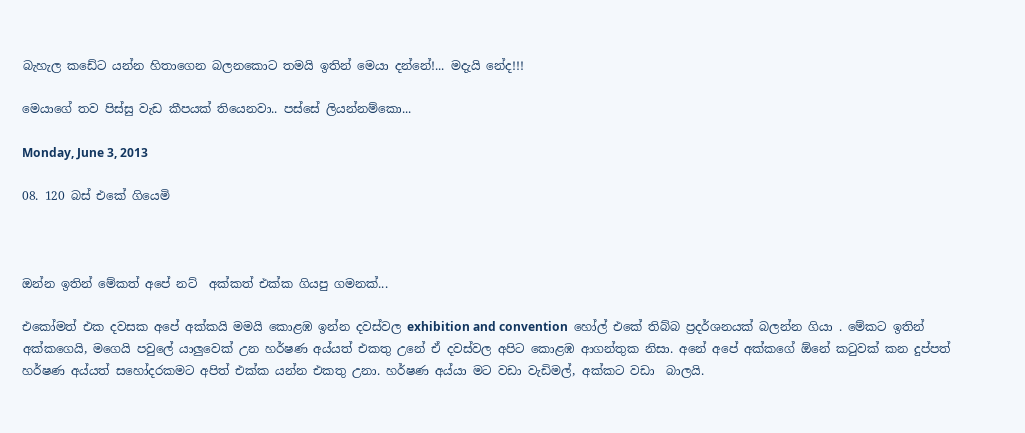බැහැල කඩේට යන්න හිතාගෙන බලනකොට තමයි ඉතින් මෙයා දන්නේ!... මදැයි නේද!!!

මෙයාගේ තව පිස්සු වැඩ කීපයක් තියෙනවා.. පස්සේ ලියන්නම්කො...

Monday, June 3, 2013

08. 120 බස් එකේ ගියෙමි



ඔන්න ඉතින් මේකත් අපේ නට්  අක්කත් එක්ක ගියපු ගමනක්...

එකෝමත් එක දවසක අපේ අක්කයි මමයි කොළඹ ඉන්න දවස්වල exhibition and convention  හෝල් එකේ තිබ්බ ප්‍රදර්ශනයක් බලන්න ගියා . මේකට ඉතින් අක්කගෙයි, මගෙයි පවුලේ යාලුවෙක් උන හර්ෂණ අය්යත් එකතු උනේ ඒ දවස්වල අපිට කොළඹ ආගන්තුක නිසා. අනේ අපේ අක්කගේ ඕනේ කටුවක් කන දුප්පත් හර්ෂණ අය්යත් සහෝදරකමට අපිත් එක්ක යන්න එකතු උනා. හර්ෂණ අය්යා මට වඩා වැඩිමල්, අක්කට වඩා  බාලයි.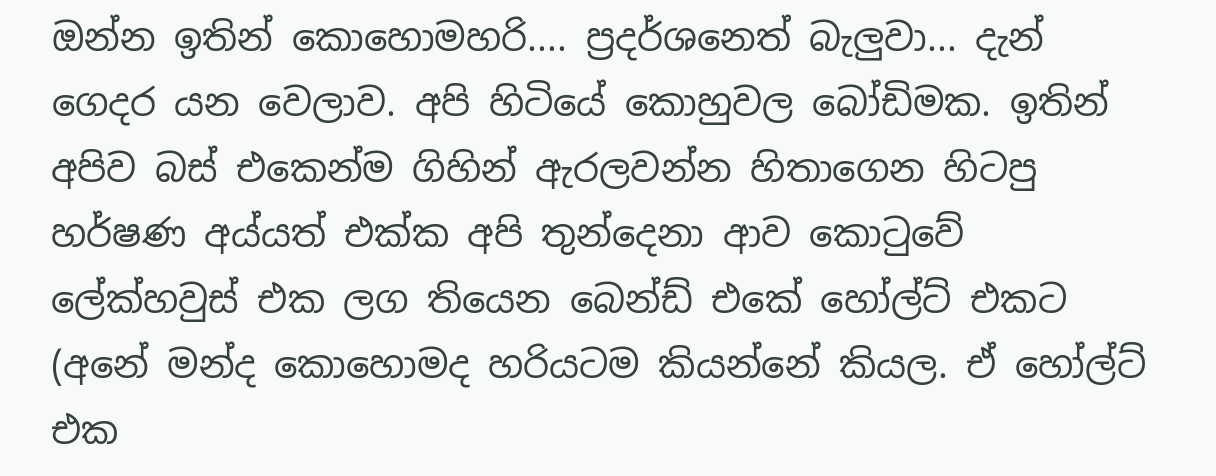ඔන්න ඉතින් කොහොමහරි.... ප්‍රදර්ශනෙත් බැලුවා... දැන් ගෙදර යන වෙලාව. අපි හිටියේ කොහුවල බෝඩිමක. ඉතින් අපිව බස් එකෙන්ම ගිහින් ඇරලවන්න හිතාගෙන හිටපු හර්ෂණ අය්යත් එක්ක අපි තුන්දෙනා ආව කොටුවේ ලේක්හවුස් එක ලග තියෙන බෙන්ඩ් එකේ හෝල්ට් එකට (අනේ මන්ද කොහොමද හරියටම කියන්නේ කියල. ඒ හෝල්ට් එක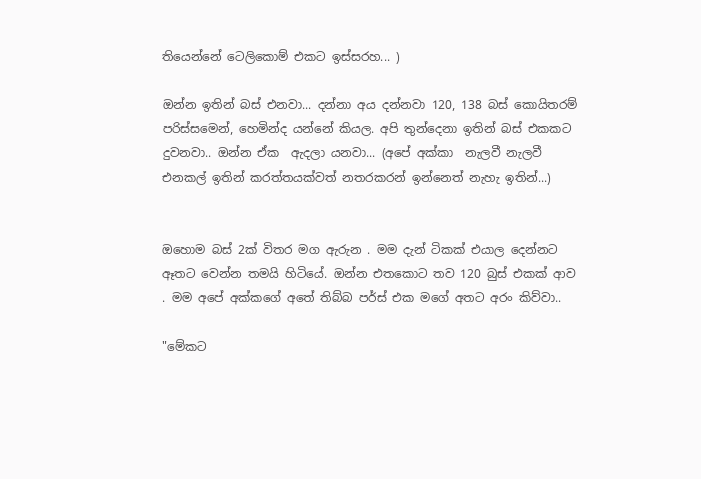තියෙන්නේ ටෙලිකොම් එකට ඉස්සරහ... )

ඔන්න ඉතින් බස් එනවා... දන්නා අය දන්නවා 120, 138 බස් කොයිතරම් පරිස්සමෙන්, හෙමින්ද යන්නේ කියල. අපි තුන්දෙනා ඉතින් බස් එකකට දුවනවා.. ඔන්න ඒක  ඇදලා යනවා... (අපේ අක්කා  නැලවී නැලවී එනකල් ඉතින් කරත්තයක්වත් නතරකරන් ඉන්නෙත් නැහැ ඉතින්...)


ඔහොම බස් 2ක් විතර මග ඇරුන . මම දැන් ටිකක් එයාල දෙන්නට ඈතට වෙන්න තමයි හිටියේ. ඔන්න එතකොට තව 120 බුස් එකක් ආව . මම අපේ අක්කගේ අතේ තිබ්බ පර්ස් එක මගේ අතට අරං කිව්වා..

"මේකට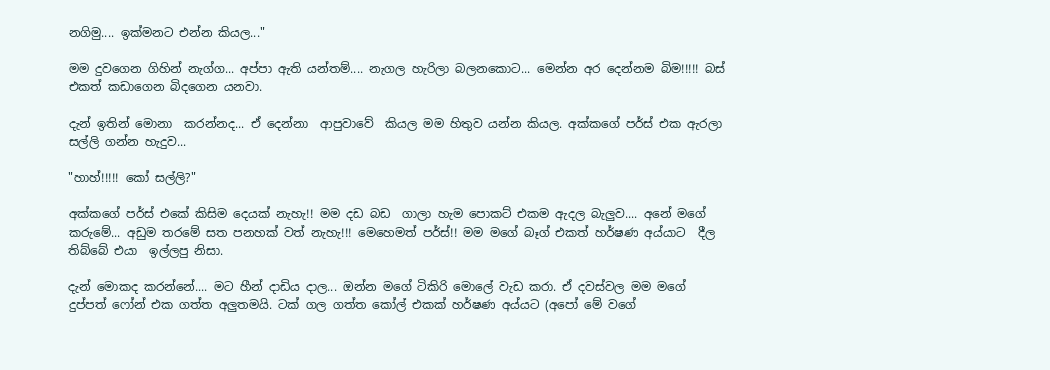නගිමු.... ඉක්මනට එන්න කියල..."

මම දුවගෙන ගිහින් නැග්ග... අප්පා ඇති යන්තම්.... නැගල හැරිලා බලනකොට... මෙන්න අර දෙන්නම බිම!!!!! බස් එකත් කඩාගෙන බිදගෙන යනවා.

දැන් ඉතින් මොනා  කරන්නද... ඒ දෙන්නා  ආපුවාවේ  කියල මම හිතුව යන්න කියල. අක්කගේ පර්ස් එක ඇරලා සල්ලි ගන්න හැදුව...

"හාහ්!!!!! කෝ සල්ලි?"

අක්කගේ පර්ස් එකේ කිසිම දෙයක් නැහැ!! මම දඩ බඩ  ගාලා හැම පොකට් එකම ඇදල බැලුව.... අනේ මගේ කරුමේ... අඩුම තරමේ සත පනහක් වත් නැහැ!!! මෙහෙමත් පර්ස්!! මම මගේ බෑග් එකත් හර්ෂණ අය්යාට  දීල තිබ්බේ එයා  ඉල්ලපු නිසා.

දැන් මොකද කරන්නේ.... මට හීන් දාඩිය දාල... ඔන්න මගේ ටිකිරි මොලේ වැඩ කරා. ඒ දවස්වල මම මගේ දුප්පත් ෆෝන් එක ගත්ත අලුතමයි. ටක් ගල ගත්ත කෝල් එකක් හර්ෂණ අය්යට (අපෝ මේ වගේ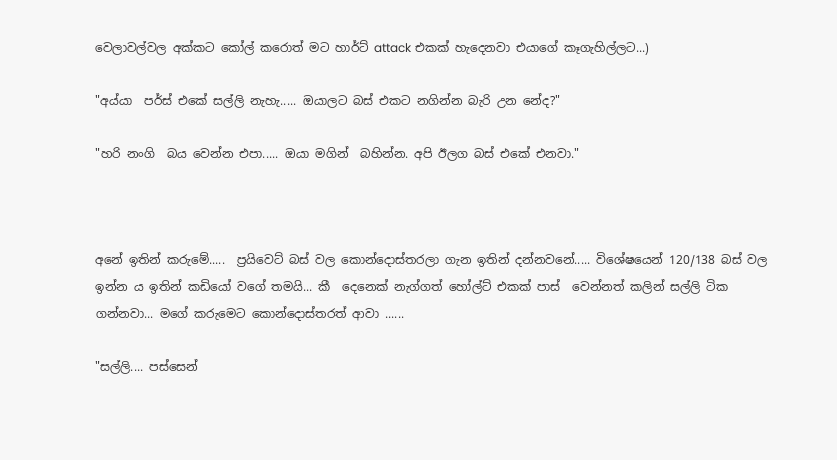වෙලාවල්වල අක්කට කෝල් කරොත් මට හාර්ට් attack එකක් හැදෙනවා එයාගේ කෑගැහිල්ලට...)

"අය්යා  පර්ස් එකේ සල්ලි නැහැ..... ඔයාලට බස් එකට නගින්න බැරි උන නේද?"

"හරි නංගි  බය වෙන්න එපා..... ඔයා මගින්  බහින්න. අපි ඊලග බස් එකේ එනවා."



අනේ ඉතින් කරුමේ.....  ප්‍රයිවෙට් බස් වල කොන්දොස්තරලා ගැන ඉතින් දන්නවනේ..... විශේෂයෙන් 120/138 බස් වල ඉන්න ය ඉතින් කඩියෝ වගේ තමයි... කී  දෙනෙක් නැග්ගත් හෝල්ට් එකක් පාස්  වෙන්නත් කලින් සල්ලි ටික ගන්නවා... මගේ කරුමෙට කොන්දොස්තරත් ආවා ......

"සල්ලි.... පස්සෙන්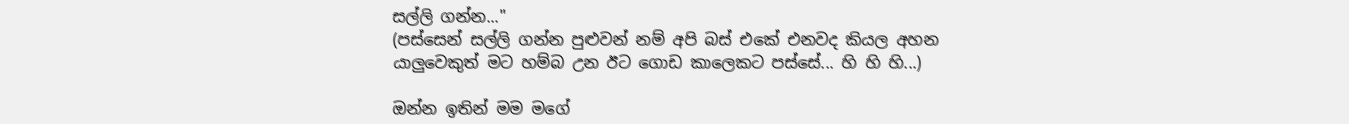සල්ලි ගන්න..."
(පස්සෙන් සල්ලි ගන්න පුළුවන් නම් අපි බස් එකේ එනවද කියල අහන යාලුවෙකුත් මට හම්බ උන ඊට ගොඩ කාලෙකට පස්සේ... හි හි හි...)

ඔන්න ඉතින් මම මගේ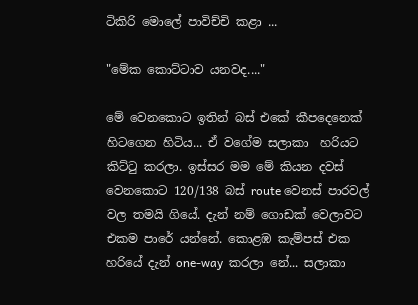ටිකිරි මොලේ පාවිච්චි කළා ...

"මේක කොට්ටාව යනවද...."

මේ වෙනකොට ඉතින් බස් එකේ කීපදෙනෙක් හිටගෙන හිටිය... ඒ වගේම සලාකා  හරියට කිට්ටු කරලා. ඉස්සර මම මේ කියන දවස් වෙනකොට 120/138 බස් route වෙනස් පාරවල් වල තමයි ගියේ. දැන් නම් ගොඩක් වෙලාවට එකම පාරේ යන්නේ. කොළඹ කැම්පස් එක හරියේ දැන් one-way  කරලා නේ... සලාකා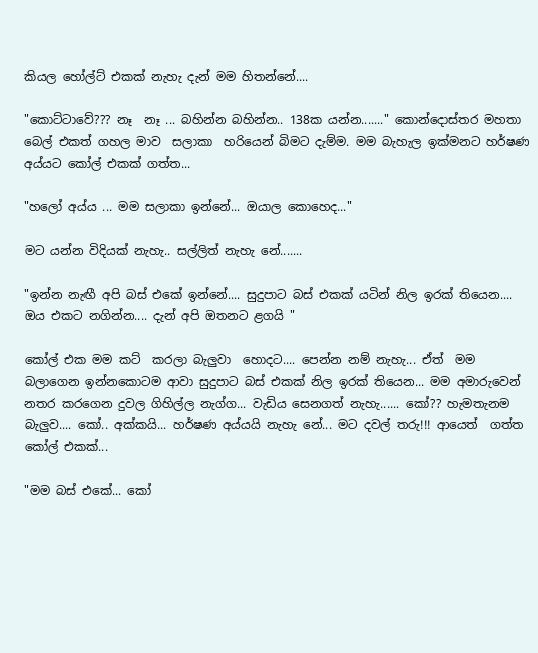කියල හෝල්ට් එකක් නැහැ දැන් මම හිතන්නේ....

"කොට්ටාවේ??? නෑ  නෑ ... බහින්න බහින්න.. 138ක යන්න......." කොන්දොස්තර මහතා බෙල් එකත් ගහල මාව  සලාකා  හරියෙන් බිමට දැම්ම. මම බැහැල ඉක්මනට හර්ෂණ අය්යට කෝල් එකක් ගත්ත...

"හලෝ අය්ය ... මම සලාකා ඉන්නේ... ඔයාල කොහෙද..."

මට යන්න විදියක් නැහැ.. සල්ලිත් නැහැ නේ.......

"ඉන්න නැඟී අපි බස් එකේ ඉන්නේ.... සුදුපාට බස් එකක් යටින් නිල ඉරක් තියෙන.... ඔය එකට නගින්න.... දැන් අපි ඔතනට ළගයි "

කෝල් එක මම කට්  කරලා බැලුවා  හොදට.... පෙන්න නම් නැහැ... ඒත්  මම බලාගෙන ඉන්නකොටම ආවා සුදුපාට බස් එකක් නිල ඉරක් තියෙන... මම අමාරුවෙන් නතර කරගෙන දුවල ගිහිල්ල නැග්ග... වැඩිය සෙනගත් නැහැ...... කෝ?? හැමතැනම බැලුව.... කෝ.. අක්කයි... හර්ෂණ අය්යයි නැහැ නේ... මට දවල් තරු!!! ආයෙත්  ගත්ත කෝල් එකක්...

"මම බස් එකේ... කෝ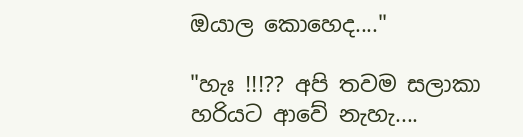ඔයාල කොහෙද...."

"හැඃ !!!?? අපි තවම සලාකා  හරියට ආවේ නැහැ....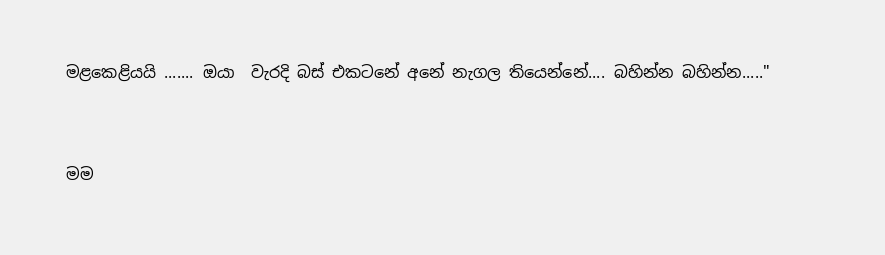මළකෙළියයි ....... ඔයා  වැරදි බස් එකටනේ අනේ නැගල තියෙන්නේ.... බහින්න බහින්න....."


මම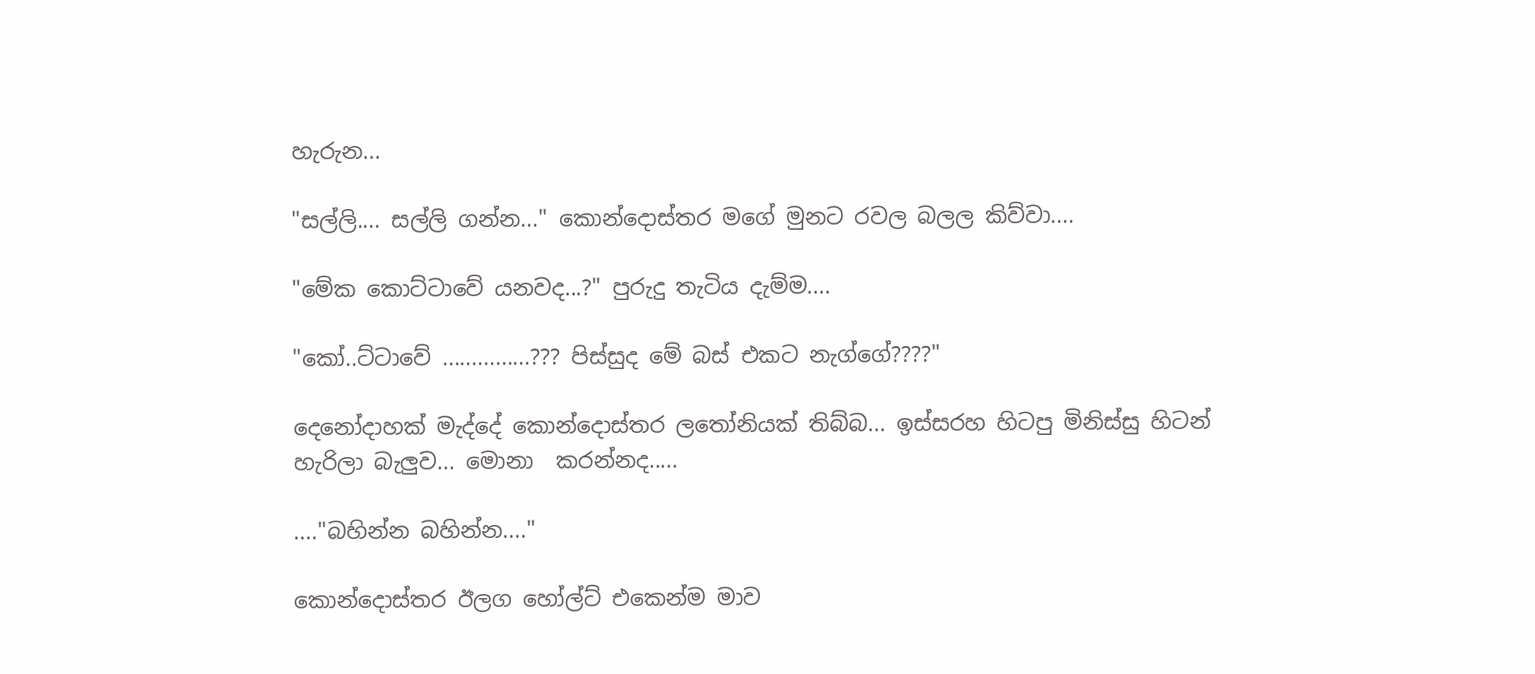හැරුන...

"සල්ලි.... සල්ලි ගන්න..." කොන්දොස්තර මගේ මුනට රවල බලල කිව්වා....

"මේක කොට්ටාවේ යනවද...?" පුරුදු තැටිය දැම්ම....

"කෝ..ට්ටාවේ ...............??? පිස්සුද මේ බස් එකට නැග්ගේ????"

දෙනෝදාහක් මැද්දේ කොන්දොස්තර ලතෝනියක් තිබ්බ... ඉස්සරහ හිටපු මිනිස්සු හිටන් හැරිලා බැලුව... මොනා  කරන්නද.....

...."බහින්න බහින්න...."

කොන්දොස්තර ඊලග හෝල්ට් එකෙන්ම මාව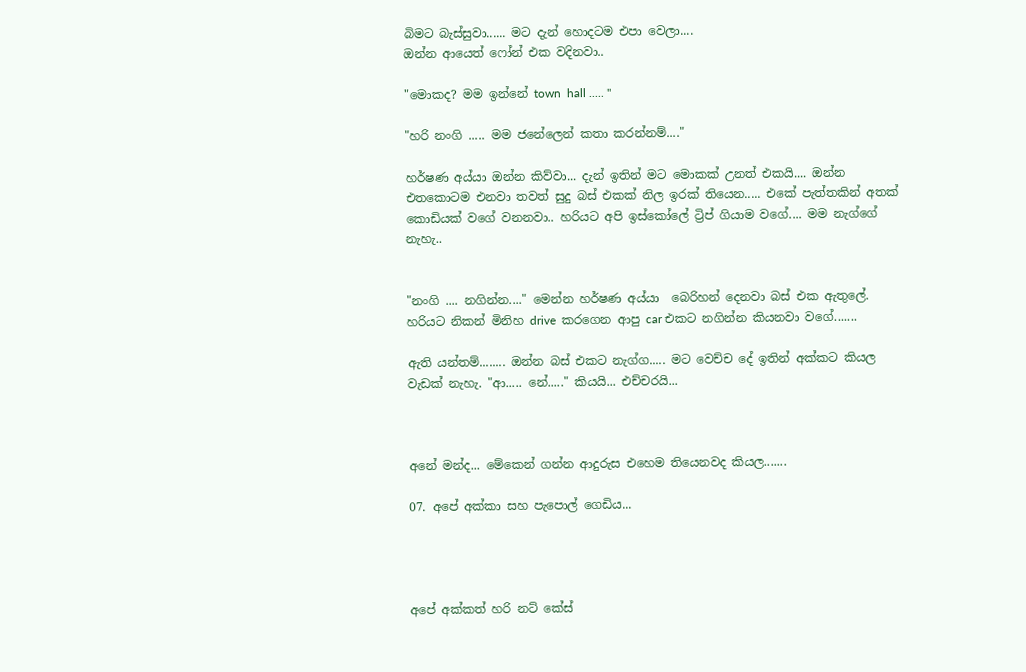බිමට බැස්සුවා...... මට දැන් හොදටම එපා වෙලා....
ඔන්න ආයෙත් ෆෝන් එක වදිනවා..

"මොකද? මම ඉන්නේ town  hall ..... "

"හරි නංගි ..... මම ජනේලෙන් කතා කරන්නම්...."

හර්ෂණ අය්යා ඔන්න කිව්වා... දැන් ඉතින් මට මොකක් උනත් එකයි.... ඔන්න එතකොටම එනවා තවත් සුදු බස් එකක් නිල ඉරක් තියෙන..... එකේ පැත්තකින් අතක් කොඩියක් වගේ වනනවා.. හරියට අපි ඉස්කෝලේ ට්‍රිප් ගියාම වගේ.... මම නැග්ගේ නැහැ..


"නංගි .... නගින්න...." මෙන්න හර්ෂණ අය්යා  බෙරිහන් දෙනවා බස් එක ඇතුලේ. හරියට නිකන් මිනිහ drive  කරගෙන ආපු car එකට නගින්න කියනවා වගේ.......

ඇති යන්තම්........ ඔන්න බස් එකට නැග්ග..... මට වෙච්ච දේ ඉතින් අක්කට කියල වැඩක් නැහැ. "ආ..... නේ....." කියයි... එච්චරයි...



අනේ මන්ද... මේකෙන් ගන්න ආදුරුස එහෙම තියෙනවද කියල.......

07. අපේ අක්කා සහ පැපොල් ගෙඩිය...




අපේ අක්කත් හරි නට් කේස්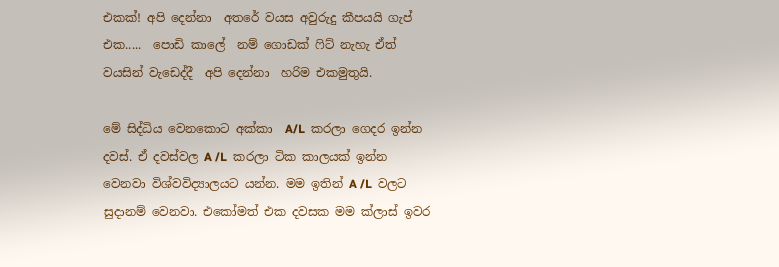එකක්! අපි දෙන්නා  අතරේ වයස අවුරුදු කීපයයි ගැප් එක.....  පොඩි කාලේ  නම් ගොඩක් ෆිට් නැහැ ඒත්  වයසින් වැඩෙද්දී  අපි දෙන්නා  හරිම එකමුතුයි.

මේ සිද්ධිය වෙනකොට අක්කා  A/L  කරලා ගෙදර ඉන්න දවස්. ඒ දවස්වල A /L  කරලා ටික කාලයක් ඉන්න වෙනවා විශ්වවිද්‍යාලයට යන්න. මම ඉතින් A /L  වලට සුදානම් වෙනවා. එකෝමත් එක දවසක මම ක්ලාස් ඉවර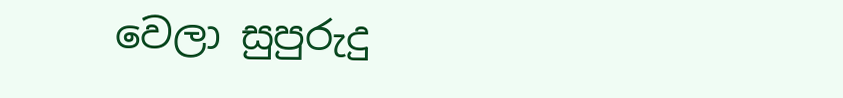වෙලා සුපුරුදු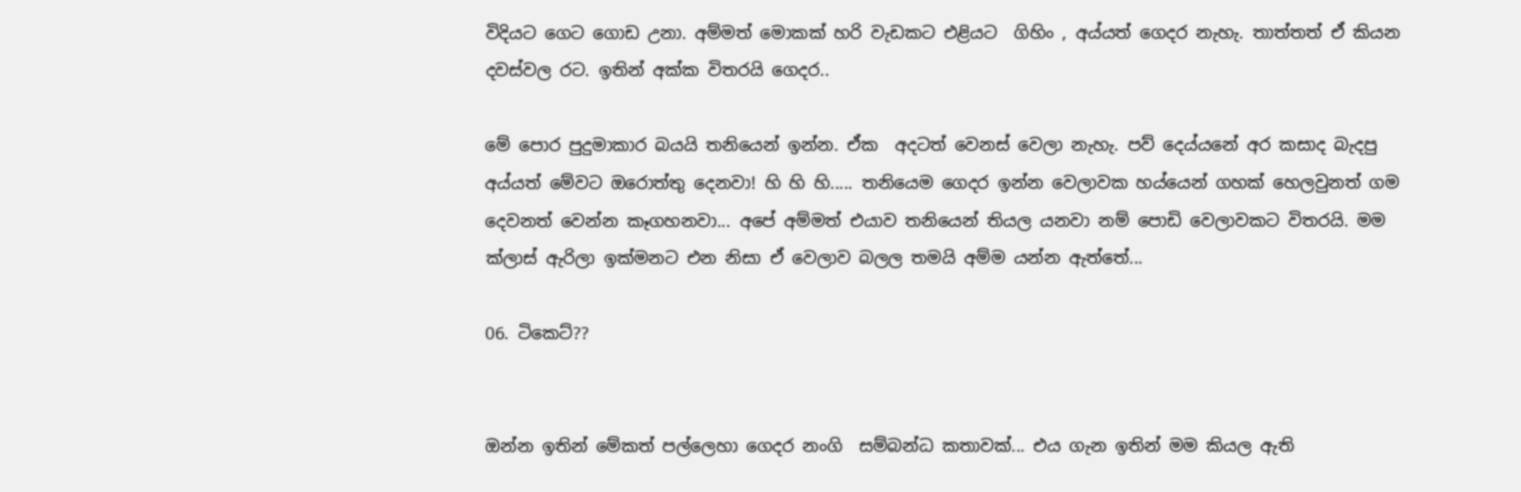විදියට ගෙට ගොඩ උනා. අම්මත් මොකක් හරි වැඩකට එළියට  ගිහිං , අය්යත් ගෙදර නැහැ. තාත්තත් ඒ කියන දවස්වල රට. ඉතින් අක්ක විතරයි ගෙදර..

මේ පොර පුදුමාකාර බයයි තනියෙන් ඉන්න. ඒක  අදටත් වෙනස් වෙලා නැහැ. පව් දෙය්යනේ අර කසාද බැදපු අය්යත් මේවට ඔරොත්තු දෙනවා! හි හි හි..... තනියෙම ගෙදර ඉන්න වෙලාවක හය්යෙන් ගහක් හෙලවුනත් ගම දෙවනත් වෙන්න කෑගහනවා... අපේ අම්මත් එයාව තනියෙන් තියල යනවා නම් පොඩි වෙලාවකට විතරයි. මම ක්ලාස් ඇරිලා ඉක්මනට එන නිසා ඒ වෙලාව බලල තමයි අම්ම යන්න ඇත්තේ...

06. ටිකෙට්??


ඔන්න ඉතින් මේකත් පල්ලෙහා ගෙදර නංගි  සම්බන්ධ කතාවක්... එය ගැන ඉතින් මම කියල ඇති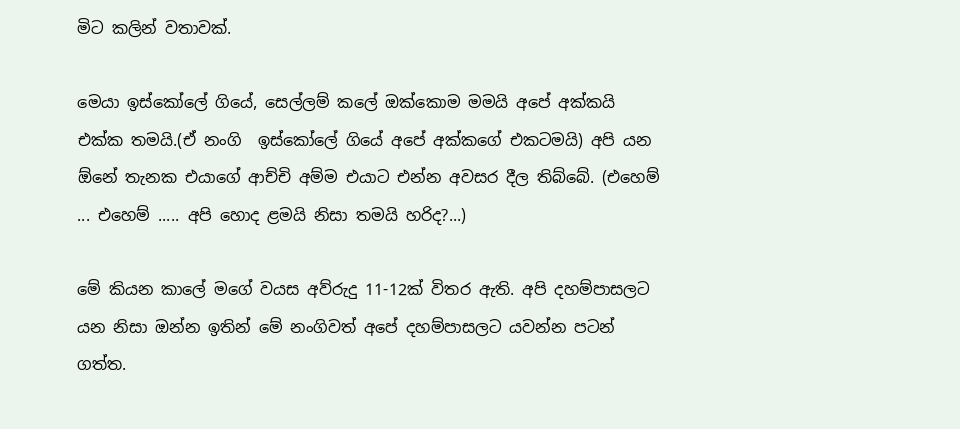මිට කලින් වතාවක්.

මෙයා ඉස්කෝලේ ගියේ, සෙල්ලම් කලේ ඔක්කොම මමයි අපේ අක්කයි එක්ක තමයි.(ඒ නංගි  ඉස්කෝලේ ගියේ අපේ අක්කගේ එකටමයි) අපි යන ඕනේ තැනක එයාගේ ආච්චි අම්ම එයාට එන්න අවසර දීල තිබ්බේ. (එහෙම් ... එහෙම් ..... අපි හොද ළමයි නිසා තමයි හරිද?...)

මේ කියන කාලේ මගේ වයස අව්රුදු 11-12ක් විතර ඇති. අපි දහම්පාසලට  යන නිසා ඔන්න ඉතින් මේ නංගිවත් අපේ දහම්පාසලට යවන්න පටන් ගත්ත.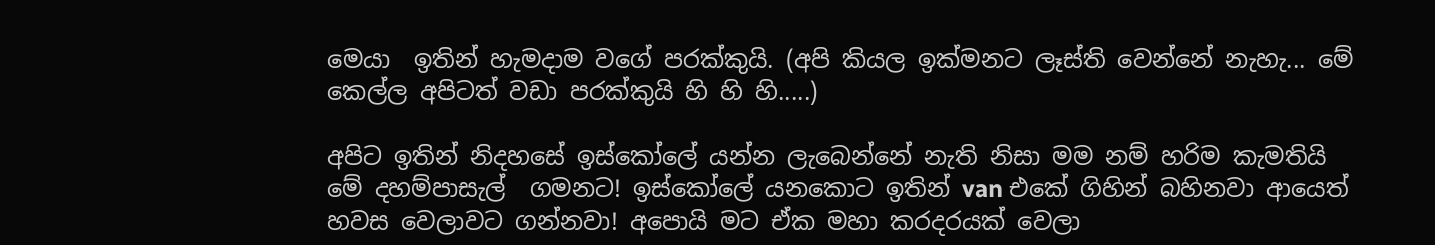මෙයා  ඉතින් හැමදාම වගේ පරක්කුයි. (අපි කියල ඉක්මනට ලෑස්ති වෙන්නේ නැහැ... මේ කෙල්ල අපිටත් වඩා පරක්කුයි හි හි හි.....)

අපිට ඉතින් නිදහසේ ඉස්කෝලේ යන්න ලැබෙන්නේ නැති නිසා මම නම් හරිම කැමතියි මේ දහම්පාසැල්  ගමනට! ඉස්කෝලේ යනකොට ඉතින් van එකේ ගිහින් බහිනවා ආයෙත් හවස වෙලාවට ගන්නවා! අපොයි මට ඒක මහා කරදරයක් වෙලා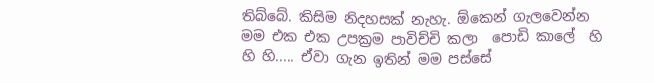තිබ්බේ. කිසිම නිදහසක් නැහැ. ඕකෙන් ගැලවෙන්න මම එක එක උපක්‍රම පාවිච්චි කලා  පොඩි කාලේ  හි හි හි..... ඒවා ගැන ඉතින් මම පස්සේ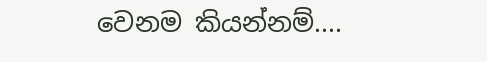වෙනම කියන්නම්....